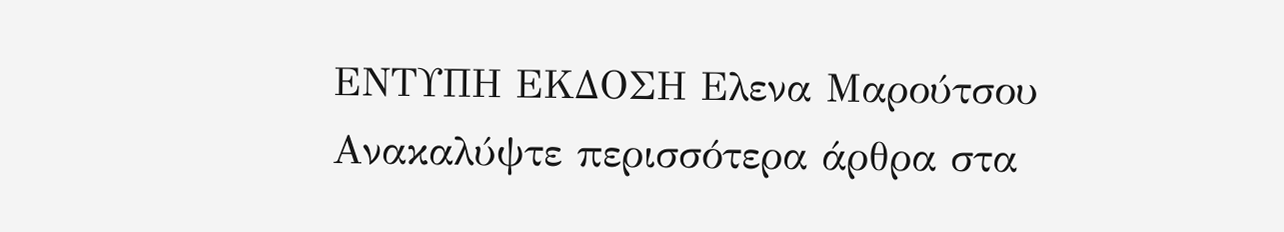ΕΝΤΥΠΗ ΕΚΔΟΣΗ Ελενα Μαρούτσου
Ανακαλύψτε περισσότερα άρθρα στα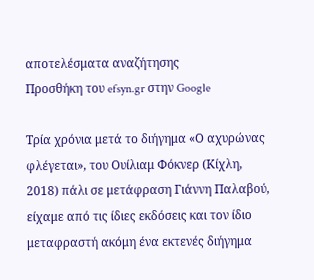αποτελέσματα αναζήτησης
Προσθήκη του efsyn.gr στην Google

Τρία χρόνια μετά το διήγημα «Ο αχυρώνας φλέγεται», του Ουίλιαμ Φόκνερ (Κίχλη, 2018) πάλι σε μετάφραση Γιάννη Παλαβού, είχαμε από τις ίδιες εκδόσεις και τον ίδιο μεταφραστή ακόμη ένα εκτενές διήγημα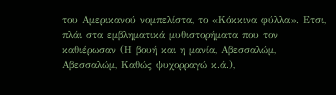του Αμερικανού νομπελίστα, το «Κόκκινα φύλλα». Ετσι, πλάι στα εμβληματικά μυθιστορήματα που τον καθιέρωσαν (Η βουή και η μανία, Αβεσσαλώμ, Αβεσσαλώμ, Καθώς ψυχορραγώ κ.ά.),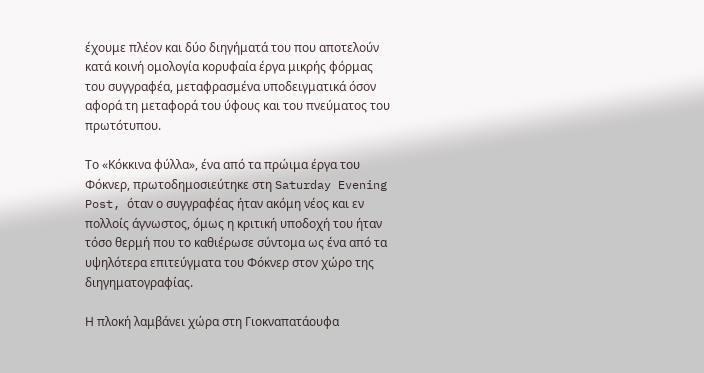έχουμε πλέον και δύο διηγήματά του που αποτελούν κατά κοινή ομολογία κορυφαία έργα μικρής φόρμας του συγγραφέα, μεταφρασμένα υποδειγματικά όσον αφορά τη μεταφορά του ύφους και του πνεύματος του πρωτότυπου.

Το «Κόκκινα φύλλα», ένα από τα πρώιμα έργα του Φόκνερ, πρωτοδημοσιεύτηκε στη Saturday Evening Post, όταν ο συγγραφέας ήταν ακόμη νέος και εν πολλοίς άγνωστος, όμως η κριτική υποδοχή του ήταν τόσο θερμή που το καθιέρωσε σύντομα ως ένα από τα υψηλότερα επιτεύγματα του Φόκνερ στον χώρο της διηγηματογραφίας.

Η πλοκή λαμβάνει χώρα στη Γιοκναπατάουφα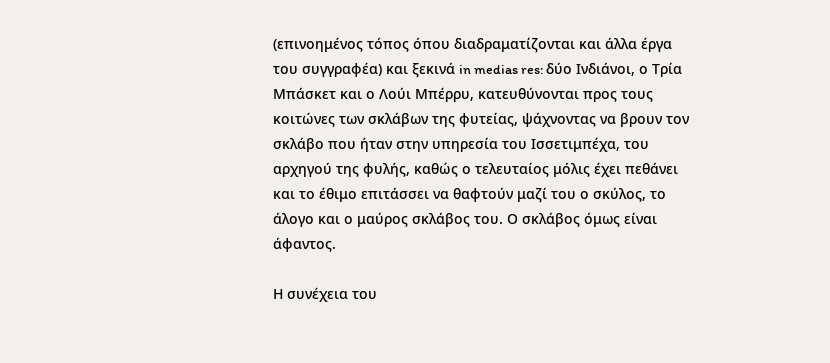(επινοημένος τόπος όπου διαδραματίζονται και άλλα έργα του συγγραφέα) και ξεκινά in medias res: δύο Ινδιάνοι, ο Τρία Μπάσκετ και ο Λούι Μπέρρυ, κατευθύνονται προς τους κοιτώνες των σκλάβων της φυτείας, ψάχνοντας να βρουν τον σκλάβο που ήταν στην υπηρεσία του Ισσετιμπέχα, του αρχηγού της φυλής, καθώς ο τελευταίος μόλις έχει πεθάνει και το έθιμο επιτάσσει να θαφτούν μαζί του ο σκύλος, το άλογο και ο μαύρος σκλάβος του. Ο σκλάβος όμως είναι άφαντος.

Η συνέχεια του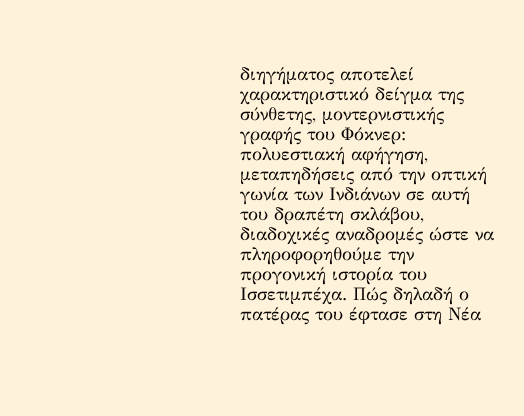διηγήματος αποτελεί χαρακτηριστικό δείγμα της σύνθετης, μοντερνιστικής γραφής του Φόκνερ: πολυεστιακή αφήγηση, μεταπηδήσεις από την οπτική γωνία των Ινδιάνων σε αυτή του δραπέτη σκλάβου, διαδοχικές αναδρομές ώστε να πληροφορηθούμε την προγονική ιστορία του Ισσετιμπέχα. Πώς δηλαδή ο πατέρας του έφτασε στη Νέα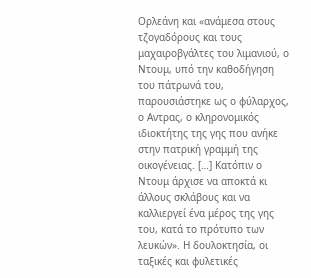Ορλεάνη και «ανάμεσα στους τζογαδόρους και τους μαχαιροβγάλτες του λιμανιού, ο Ντουμ, υπό την καθοδήγηση του πάτρωνά του, παρουσιάστηκε ως ο φύλαρχος, ο Αντρας, ο κληρονομικός ιδιοκτήτης της γης που ανήκε στην πατρική γραμμή της οικογένειας. […] Κατόπιν ο Ντουμ άρχισε να αποκτά κι άλλους σκλάβους και να καλλιεργεί ένα μέρος της γης του, κατά το πρότυπο των λευκών». Η δουλοκτησία, οι ταξικές και φυλετικές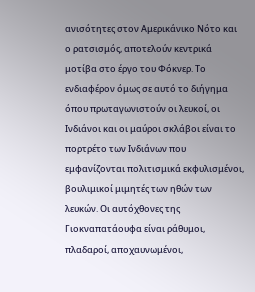ανισότητες στον Αμερικάνικο Νότο και ο ρατσισμός, αποτελούν κεντρικά μοτίβα στο έργο του Φόκνερ. Το ενδιαφέρον όμως σε αυτό το διήγημα όπου πρωταγωνιστούν οι λευκοί, οι Ινδιάνοι και οι μαύροι σκλάβοι είναι το πορτρέτο των Ινδιάνων που εμφανίζονται πολιτισμικά εκφυλισμένοι, βουλιμικοί μιμητές των ηθών των λευκών. Οι αυτόχθονες της Γιοκναπατάουφα είναι ράθυμοι, πλαδαροί, αποχαυνωμένοι,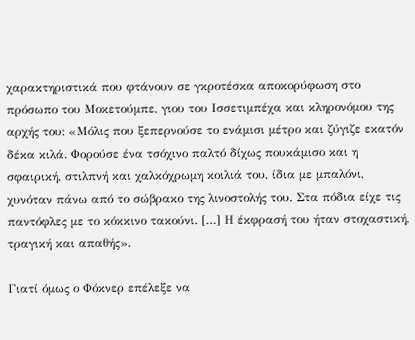χαρακτηριστικά που φτάνουν σε γκροτέσκα αποκορύφωση στο πρόσωπο του Μοκετούμπε, γιου του Ισσετιμπέχα και κληρονόμου της αρχής του: «Μόλις που ξεπερνούσε το ενάμισι μέτρο και ζύγιζε εκατόν δέκα κιλά. Φορούσε ένα τσόχινο παλτό δίχως πουκάμισο και η σφαιρική, στιλπνή και χαλκόχρωμη κοιλιά του, ίδια με μπαλόνι, χυνόταν πάνω από το σώβρακο της λινοστολής του. Στα πόδια είχε τις παντόφλες με το κόκκινο τακούνι. […] Η έκφρασή του ήταν στοχαστική, τραγική και απαθής».

Γιατί όμως ο Φόκνερ επέλεξε να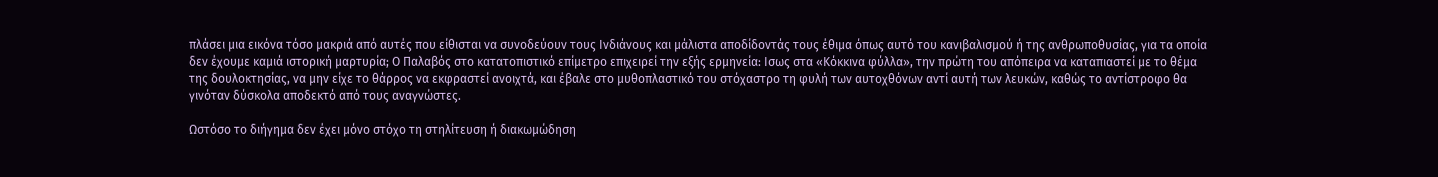πλάσει μια εικόνα τόσο μακριά από αυτές που είθισται να συνοδεύουν τους Ινδιάνους και μάλιστα αποδίδοντάς τους έθιμα όπως αυτό του κανιβαλισμού ή της ανθρωποθυσίας, για τα οποία δεν έχουμε καμιά ιστορική μαρτυρία; Ο Παλαβός στο κατατοπιστικό επίμετρο επιχειρεί την εξής ερμηνεία: Ισως στα «Κόκκινα φύλλα», την πρώτη του απόπειρα να καταπιαστεί με το θέμα της δουλοκτησίας, να μην είχε το θάρρος να εκφραστεί ανοιχτά, και έβαλε στο μυθοπλαστικό του στόχαστρο τη φυλή των αυτοχθόνων αντί αυτή των λευκών, καθώς το αντίστροφο θα γινόταν δύσκολα αποδεκτό από τους αναγνώστες.

Ωστόσο το διήγημα δεν έχει μόνο στόχο τη στηλίτευση ή διακωμώδηση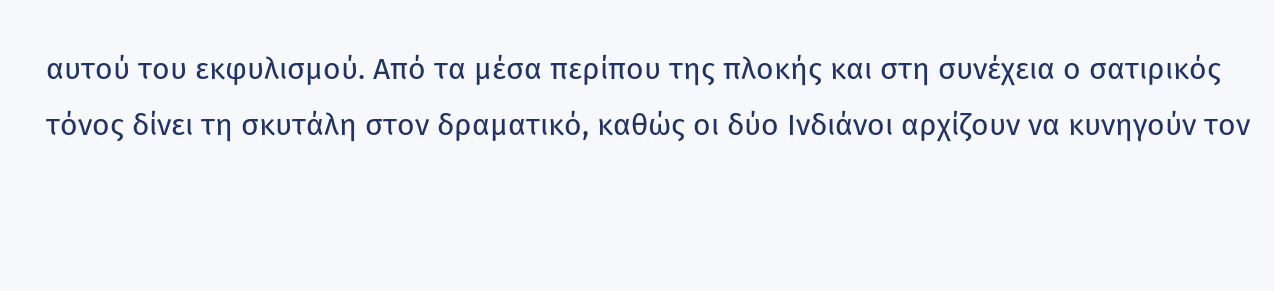αυτού του εκφυλισμού. Από τα μέσα περίπου της πλοκής και στη συνέχεια ο σατιρικός τόνος δίνει τη σκυτάλη στον δραματικό, καθώς οι δύο Ινδιάνοι αρχίζουν να κυνηγούν τον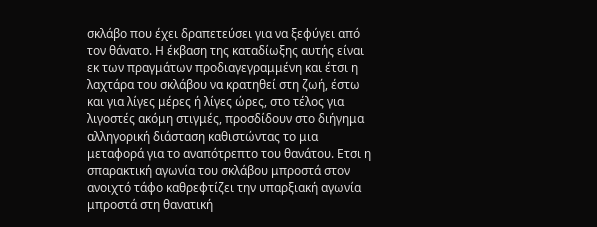σκλάβο που έχει δραπετεύσει για να ξεφύγει από τον θάνατο. Η έκβαση της καταδίωξης αυτής είναι εκ των πραγμάτων προδιαγεγραμμένη και έτσι η λαχτάρα του σκλάβου να κρατηθεί στη ζωή, έστω και για λίγες μέρες ή λίγες ώρες, στο τέλος για λιγοστές ακόμη στιγμές, προσδίδουν στο διήγημα αλληγορική διάσταση καθιστώντας το μια μεταφορά για το αναπότρεπτο του θανάτου. Ετσι η σπαρακτική αγωνία του σκλάβου μπροστά στον ανοιχτό τάφο καθρεφτίζει την υπαρξιακή αγωνία μπροστά στη θανατική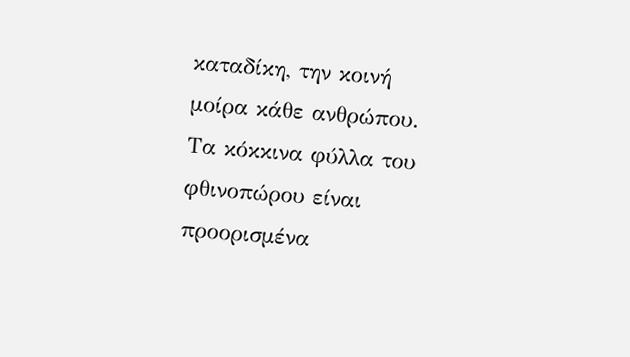καταδίκη, την κοινή μοίρα κάθε ανθρώπου. Τα κόκκινα φύλλα του φθινοπώρου είναι προορισμένα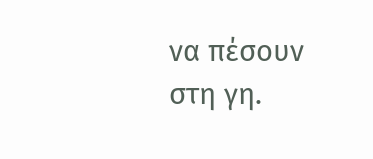να πέσουν στη γη.